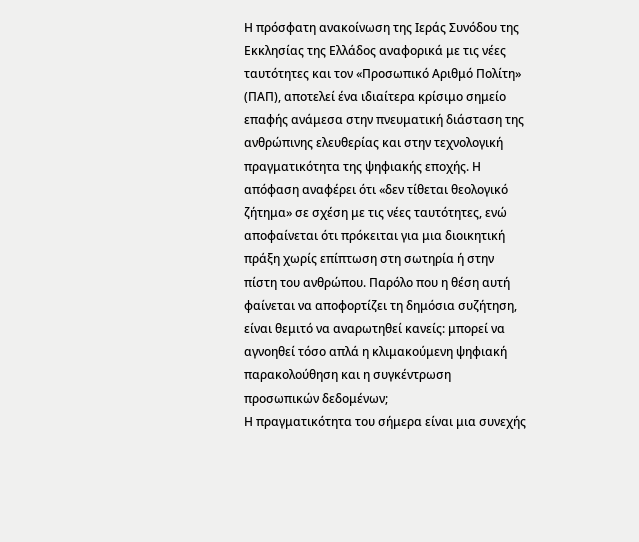Η πρόσφατη ανακοίνωση της Ιεράς Συνόδου της Εκκλησίας της Ελλάδος αναφορικά με τις νέες ταυτότητες και τον «Προσωπικό Αριθμό Πολίτη» (ΠΑΠ), αποτελεί ένα ιδιαίτερα κρίσιμο σημείο επαφής ανάμεσα στην πνευματική διάσταση της ανθρώπινης ελευθερίας και στην τεχνολογική πραγματικότητα της ψηφιακής εποχής. Η απόφαση αναφέρει ότι «δεν τίθεται θεολογικό ζήτημα» σε σχέση με τις νέες ταυτότητες, ενώ αποφαίνεται ότι πρόκειται για μια διοικητική πράξη χωρίς επίπτωση στη σωτηρία ή στην πίστη του ανθρώπου. Παρόλο που η θέση αυτή φαίνεται να αποφορτίζει τη δημόσια συζήτηση, είναι θεμιτό να αναρωτηθεί κανείς: μπορεί να αγνοηθεί τόσο απλά η κλιμακούμενη ψηφιακή παρακολούθηση και η συγκέντρωση προσωπικών δεδομένων;
Η πραγματικότητα του σήμερα είναι μια συνεχής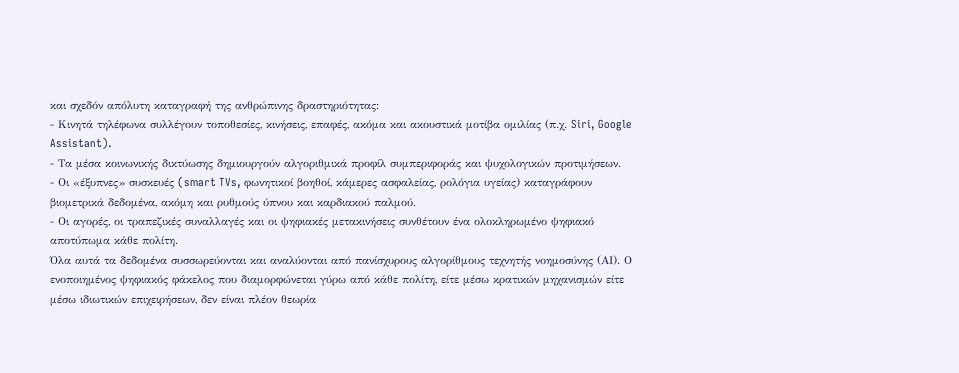και σχεδόν απόλυτη καταγραφή της ανθρώπινης δραστηριότητας:
- Κινητά τηλέφωνα συλλέγουν τοποθεσίες, κινήσεις, επαφές, ακόμα και ακουστικά μοτίβα ομιλίας (π.χ. Siri, Google Assistant).
- Τα μέσα κοινωνικής δικτύωσης δημιουργούν αλγοριθμικά προφίλ συμπεριφοράς και ψυχολογικών προτιμήσεων.
- Οι «έξυπνες» συσκευές (smart TVs, φωνητικοί βοηθοί, κάμερες ασφαλείας, ρολόγια υγείας) καταγράφουν βιομετρικά δεδομένα, ακόμη και ρυθμούς ύπνου και καρδιακού παλμού.
- Οι αγορές, οι τραπεζικές συναλλαγές και οι ψηφιακές μετακινήσεις συνθέτουν ένα ολοκληρωμένο ψηφιακό αποτύπωμα κάθε πολίτη.
Όλα αυτά τα δεδομένα συσσωρεύονται και αναλύονται από πανίσχυρους αλγορίθμους τεχνητής νοημοσύνης (ΑΙ). Ο ενοποιημένος ψηφιακός φάκελος που διαμορφώνεται γύρω από κάθε πολίτη, είτε μέσω κρατικών μηχανισμών είτε μέσω ιδιωτικών επιχειρήσεων, δεν είναι πλέον θεωρία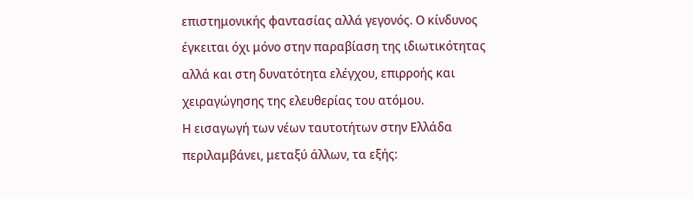επιστημονικής φαντασίας αλλά γεγονός. Ο κίνδυνος έγκειται όχι μόνο στην παραβίαση της ιδιωτικότητας αλλά και στη δυνατότητα ελέγχου, επιρροής και χειραγώγησης της ελευθερίας του ατόμου.
Η εισαγωγή των νέων ταυτοτήτων στην Ελλάδα περιλαμβάνει, μεταξύ άλλων, τα εξής: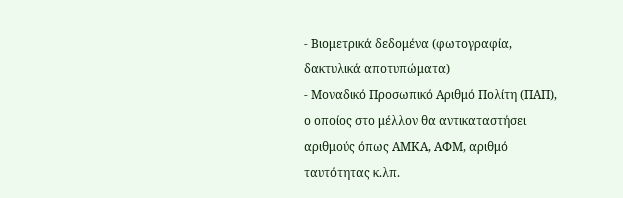- Βιομετρικά δεδομένα (φωτογραφία, δακτυλικά αποτυπώματα)
- Μοναδικό Προσωπικό Αριθμό Πολίτη (ΠΑΠ), ο οποίος στο μέλλον θα αντικαταστήσει αριθμούς όπως ΑΜΚΑ, ΑΦΜ, αριθμό ταυτότητας κ.λπ.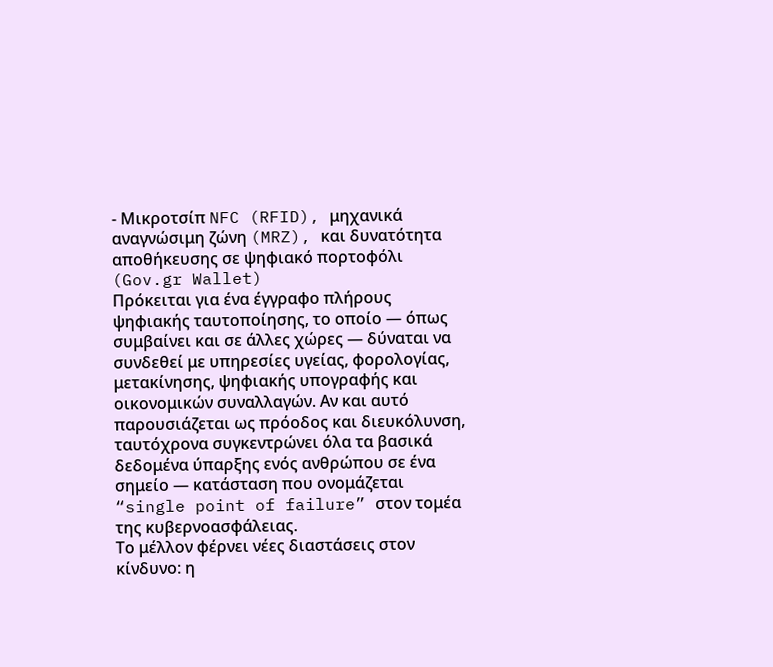- Μικροτσίπ NFC (RFID), μηχανικά αναγνώσιμη ζώνη (MRZ), και δυνατότητα αποθήκευσης σε ψηφιακό πορτοφόλι (Gov.gr Wallet)
Πρόκειται για ένα έγγραφο πλήρους ψηφιακής ταυτοποίησης, το οποίο — όπως συμβαίνει και σε άλλες χώρες — δύναται να συνδεθεί με υπηρεσίες υγείας, φορολογίας, μετακίνησης, ψηφιακής υπογραφής και οικονομικών συναλλαγών. Αν και αυτό παρουσιάζεται ως πρόοδος και διευκόλυνση, ταυτόχρονα συγκεντρώνει όλα τα βασικά δεδομένα ύπαρξης ενός ανθρώπου σε ένα σημείο — κατάσταση που ονομάζεται “single point of failure” στον τομέα της κυβερνοασφάλειας.
Το μέλλον φέρνει νέες διαστάσεις στον κίνδυνο: η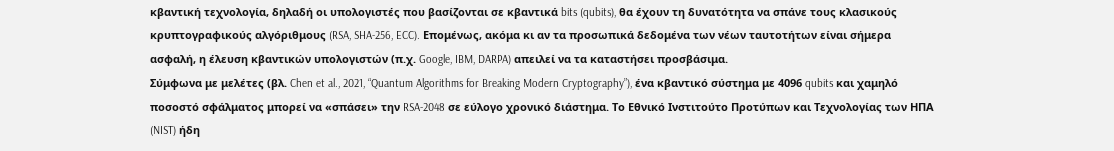κβαντική τεχνολογία, δηλαδή οι υπολογιστές που βασίζονται σε κβαντικά bits (qubits), θα έχουν τη δυνατότητα να σπάνε τους κλασικούς κρυπτογραφικούς αλγόριθμους (RSA, SHA-256, ECC). Επομένως, ακόμα κι αν τα προσωπικά δεδομένα των νέων ταυτοτήτων είναι σήμερα ασφαλή, η έλευση κβαντικών υπολογιστών (π.χ. Google, IBM, DARPA) απειλεί να τα καταστήσει προσβάσιμα.
Σύμφωνα με μελέτες (βλ. Chen et al., 2021, “Quantum Algorithms for Breaking Modern Cryptography”), ένα κβαντικό σύστημα με 4096 qubits και χαμηλό ποσοστό σφάλματος μπορεί να «σπάσει» την RSA-2048 σε εύλογο χρονικό διάστημα. Το Εθνικό Ινστιτούτο Προτύπων και Τεχνολογίας των ΗΠΑ (NIST) ήδη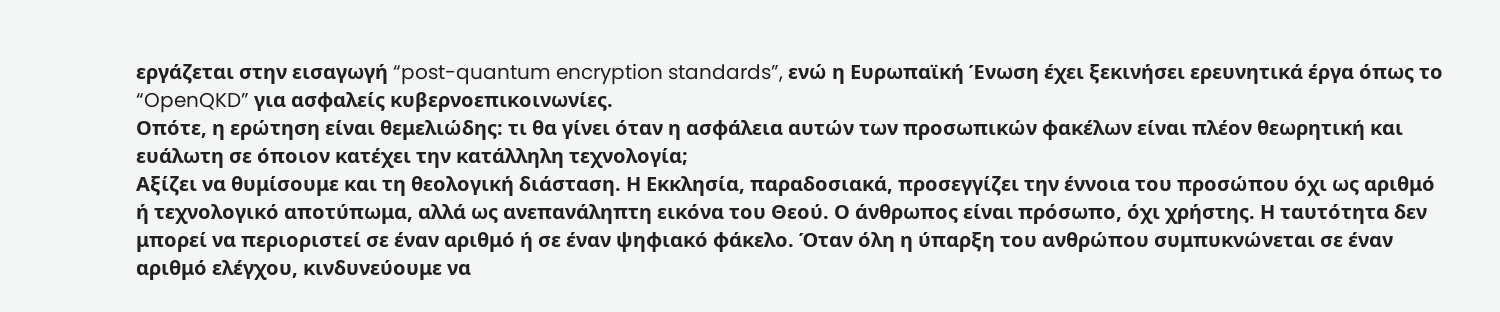εργάζεται στην εισαγωγή “post-quantum encryption standards”, ενώ η Ευρωπαϊκή Ένωση έχει ξεκινήσει ερευνητικά έργα όπως το “OpenQKD” για ασφαλείς κυβερνοεπικοινωνίες.
Οπότε, η ερώτηση είναι θεμελιώδης: τι θα γίνει όταν η ασφάλεια αυτών των προσωπικών φακέλων είναι πλέον θεωρητική και ευάλωτη σε όποιον κατέχει την κατάλληλη τεχνολογία;
Αξίζει να θυμίσουμε και τη θεολογική διάσταση. Η Εκκλησία, παραδοσιακά, προσεγγίζει την έννοια του προσώπου όχι ως αριθμό ή τεχνολογικό αποτύπωμα, αλλά ως ανεπανάληπτη εικόνα του Θεού. Ο άνθρωπος είναι πρόσωπο, όχι χρήστης. Η ταυτότητα δεν μπορεί να περιοριστεί σε έναν αριθμό ή σε έναν ψηφιακό φάκελο. Όταν όλη η ύπαρξη του ανθρώπου συμπυκνώνεται σε έναν αριθμό ελέγχου, κινδυνεύουμε να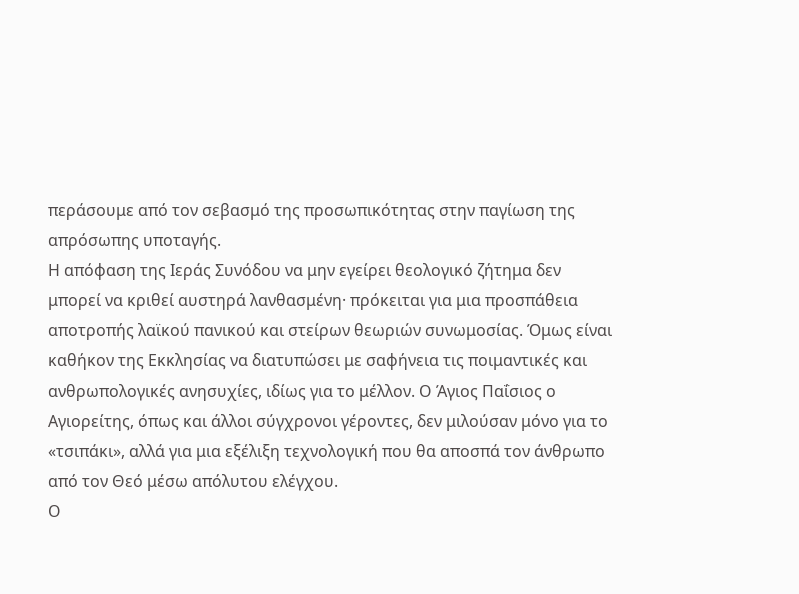περάσουμε από τον σεβασμό της προσωπικότητας στην παγίωση της απρόσωπης υποταγής.
Η απόφαση της Ιεράς Συνόδου να μην εγείρει θεολογικό ζήτημα δεν μπορεί να κριθεί αυστηρά λανθασμένη· πρόκειται για μια προσπάθεια αποτροπής λαϊκού πανικού και στείρων θεωριών συνωμοσίας. Όμως είναι καθήκον της Εκκλησίας να διατυπώσει με σαφήνεια τις ποιμαντικές και ανθρωπολογικές ανησυχίες, ιδίως για το μέλλον. Ο Άγιος Παΐσιος ο Αγιορείτης, όπως και άλλοι σύγχρονοι γέροντες, δεν μιλούσαν μόνο για το «τσιπάκι», αλλά για μια εξέλιξη τεχνολογική που θα αποσπά τον άνθρωπο από τον Θεό μέσω απόλυτου ελέγχου.
Ο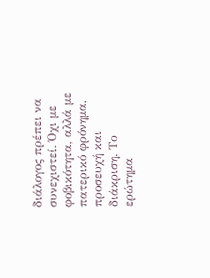διάλογος πρέπει να συνεχιστεί. Όχι με φοβικότητα, αλλά με πατερικό φρόνημα, προσευχή και διάκριση. Το ερώτημα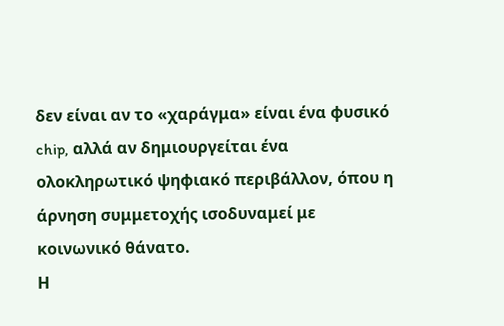δεν είναι αν το «χαράγμα» είναι ένα φυσικό chip, αλλά αν δημιουργείται ένα ολοκληρωτικό ψηφιακό περιβάλλον, όπου η άρνηση συμμετοχής ισοδυναμεί με κοινωνικό θάνατο.
Η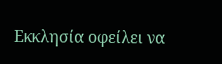Εκκλησία οφείλει να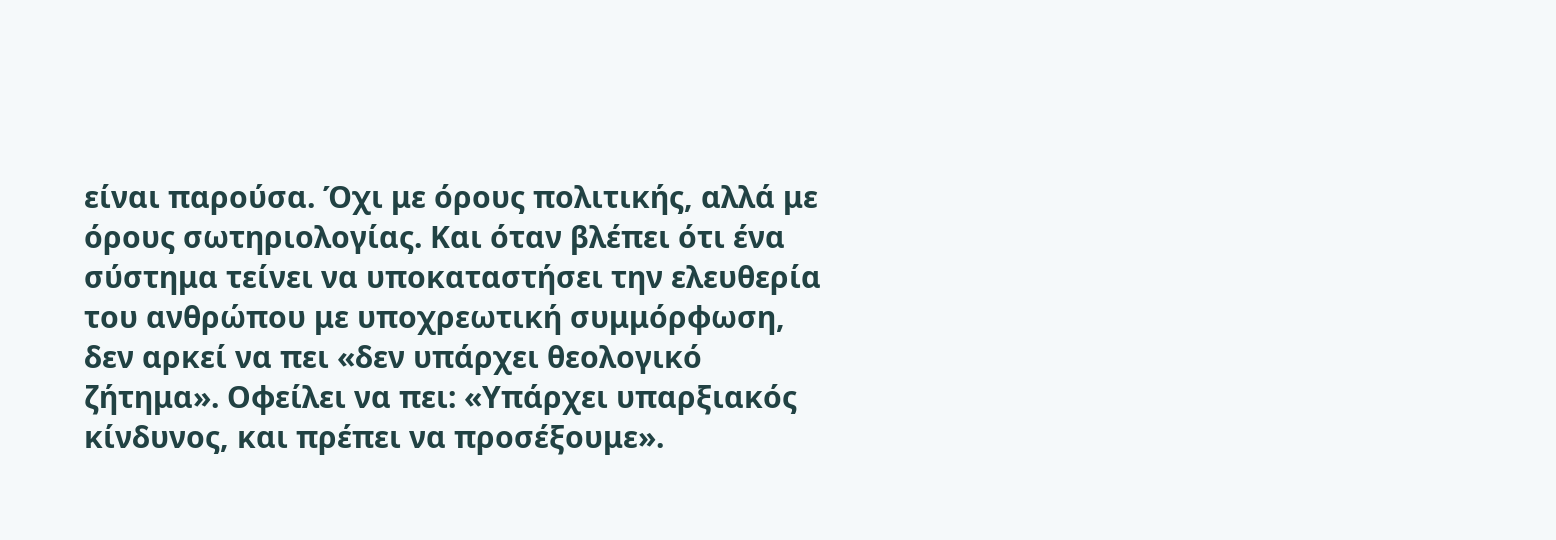είναι παρούσα. Όχι με όρους πολιτικής, αλλά με όρους σωτηριολογίας. Και όταν βλέπει ότι ένα σύστημα τείνει να υποκαταστήσει την ελευθερία του ανθρώπου με υποχρεωτική συμμόρφωση, δεν αρκεί να πει «δεν υπάρχει θεολογικό ζήτημα». Οφείλει να πει: «Υπάρχει υπαρξιακός κίνδυνος, και πρέπει να προσέξουμε».